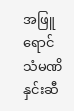အဖြူရောင် သံမဏိ နှင်းဆီ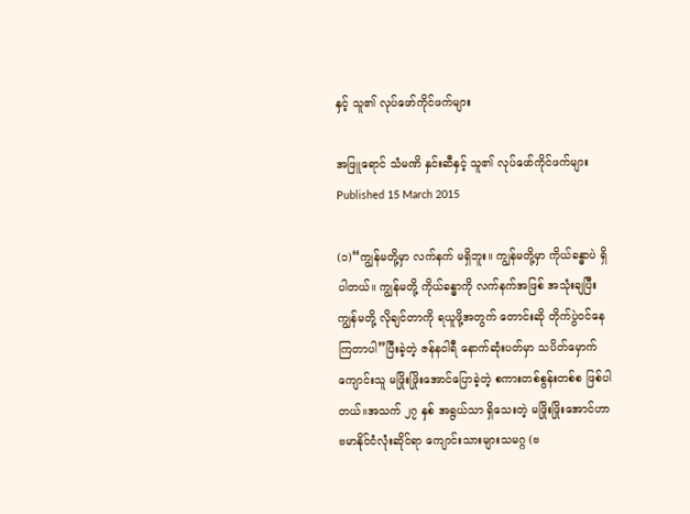နှင့် သူ၏ လုပ်ဖော်ကိုင်ဖက်များ

အဖြူရောင် သံမဏိ နှင်းဆီနှင့် သူ၏ လုပ်ဖော်ကိုင်ဖက်များ
Published 15 March 2015

(၁)“ကျွန်မတို့မှာ လက်နက် မရှိဘူး။ ကျွန်မတို့မှာ ကိုယ်ခန္ဓာပဲ ရှိပါတယ်။ ကျွန်မတို့ ကိုယ်ခန္ဓာကို လက်နက်အဖြစ် အသုံးချပြီး ကျွန်မတို့ လိုချင်တာကို ရယူဖို့အတွက် တောင်းဆို တိုက်ပွဲဝင်နေကြတာပါ”ပြီးခဲ့တဲ့ ဇန်နဝါရီ နောက်ဆုံးပတ်မှာ သပိတ်မှောက်ကျောင်းသူ မဖြိုးဖြိုးအောင်ပြောခဲ့တဲ့ စကားတစ်စွန်းတစ်စ ဖြစ်ပါတယ်။အသက် ၂၇ နှစ် အရွယ်သာ ရှိသေးတဲ့ မဖြိုးဖြိုးအောင်ဟာ ဗမာနိုင်ငံလုံးဆိုင်ရာ ကျောင်းသားများသမဂ္ဂ (ဗ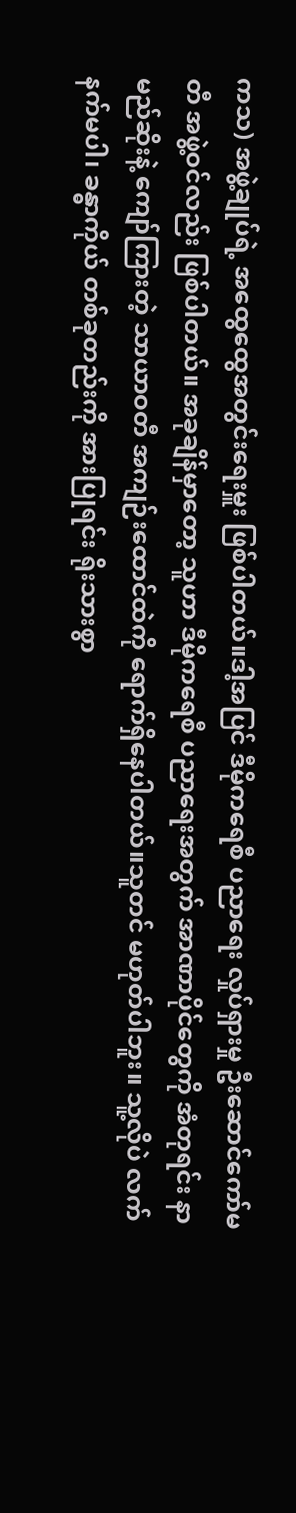ကသ) အဖွဲ့ချုပ်ရဲ့ အထွေထွေအတွင်းရေးမှူး ဖြစ်ပါတယ်။ဒါ့အပြင် ဒီမိုကရေစီ ပညာရေး လှုပ်ရှားမှု ဦးဆောင်ကော်မတီ အဖွဲ့ဝင်လည်း ဖြစ်ပါတယ်။ အခုချိန်မှာတော့ သူဟာ ဒီမိုကရေစီ ပညာရေးအတွက် အာဏာပိုင်တွေကို အံတုရင်း နာမည်ဆိုးနဲ့ ကျော်ကြားတဲ့ သာယာဝတီ အကျဉ်းထောင်ထဲကို ရောက်ရှိနေပါတယ်။သူတင် မဟုတ်ပါဘူး။ သူ့လိုပဲ လက်နက်မပါ၊ ခန္ဓာကိုယ် တစ်ခုတည်းကို အားပြုရင်း ရိုးသားစွာ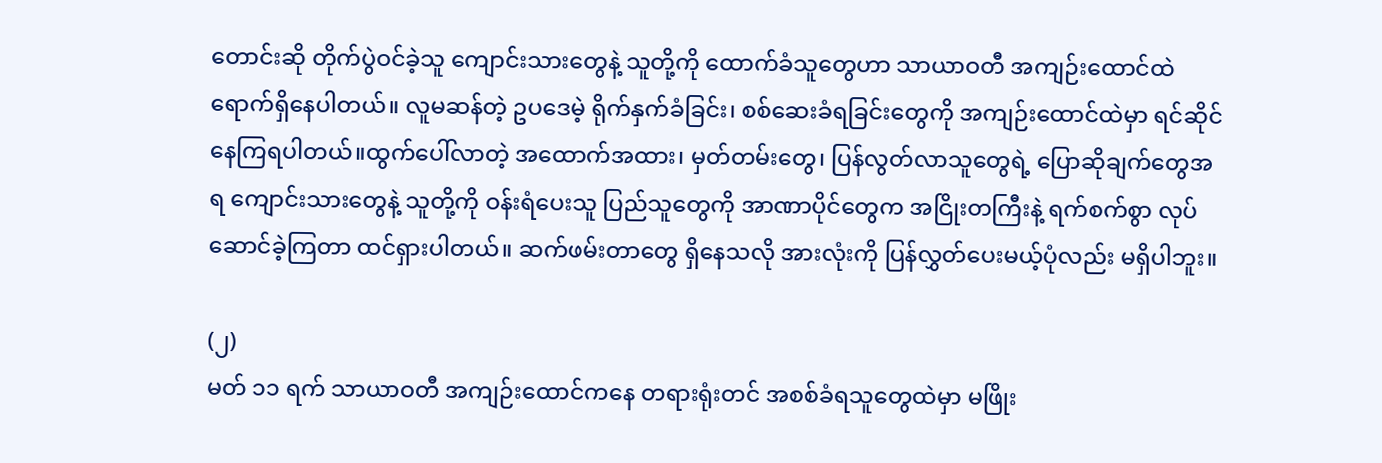တောင်းဆို တိုက်ပွဲဝင်ခဲ့သူ ကျောင်းသားတွေနဲ့ သူတို့ကို ထောက်ခံသူတွေဟာ သာယာဝတီ အကျဉ်းထောင်ထဲ ရောက်ရှိနေပါတယ်။ လူမဆန်တဲ့ ဥပဒေမဲ့ ရိုက်နှက်ခံခြင်း၊ စစ်ဆေးခံရခြင်းတွေကို အကျဉ်းထောင်ထဲမှာ ရင်ဆိုင်နေကြရပါတယ်။ထွက်ပေါ်လာတဲ့ အထောက်အထား၊ မှတ်တမ်းတွေ၊ ပြန်လွတ်လာသူတွေရဲ့ ပြောဆိုချက်တွေအရ ကျောင်းသားတွေနဲ့ သူတို့ကို ဝန်းရံပေးသူ ပြည်သူတွေကို အာဏာပိုင်တွေက အငြိုးတကြီးနဲ့ ရက်စက်စွာ လုပ်ဆောင်ခဲ့ကြတာ ထင်ရှားပါတယ်။ ဆက်ဖမ်းတာတွေ ရှိနေသလို အားလုံးကို ပြန်လွှတ်ပေးမယ့်ပုံလည်း မရှိပါဘူး။

(၂)
မတ် ၁၁ ရက် သာယာဝတီ အကျဉ်းထောင်ကနေ တရားရုံးတင် အစစ်ခံရသူတွေထဲမှာ မဖြိုး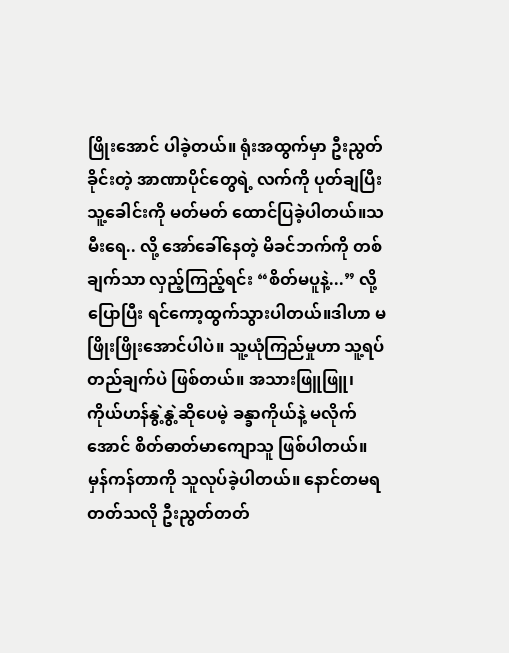ဖြိုးအောင် ပါခဲ့တယ်။ ရုံးအထွက်မှာ ဦးညွတ်ခိုင်းတဲ့ အာဏာပိုင်တွေရဲ့ လက်ကို ပုတ်ချပြီး သူ့ခေါင်းကို မတ်မတ် ထောင်ပြခဲ့ပါတယ်။သမီးရေ.. လို့ အော်ခေါ်နေတဲ့ မိခင်ဘက်ကို တစ်ချက်သာ လှည့်ကြည့်ရင်း “စိတ်မပူနဲ့...” လို့ ပြောပြီး ရင်ကော့ထွက်သွားပါတယ်။ဒါဟာ မဖြိုးဖြိုးအောင်ပါပဲ။ သူ့ယုံကြည်မှုဟာ သူ့ရပ်တည်ချက်ပဲ ဖြစ်တယ်။ အသားဖြူဖြူ၊ ကိုယ်ဟန်နွဲ့နွဲ့ဆိုပေမဲ့ ခန္ခာကိုယ်နဲ့ မလိုက်အောင် စိတ်ဓာတ်မာကျောသူ ဖြစ်ပါတယ်။ မှန်ကန်တာကို သူလုပ်ခဲ့ပါတယ်။ နောင်တမရတတ်သလို ဦးညွတ်တတ်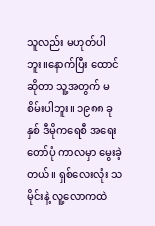သူလည်း မဟုတ်ပါဘူး။နောက်ပြီး ထောင်ဆိုတာ သူ့အတွက် မစိမ်းပါဘူး။ ၁၉၈၈ ခုနှစ် ဒီမိုကရေစီ အရေးတော်ပုံ ကာလမှာ မွေးခဲ့တယ်။ ရှစ်လေးလုံး သမိုင်းနဲ့ လူ့လောကထဲ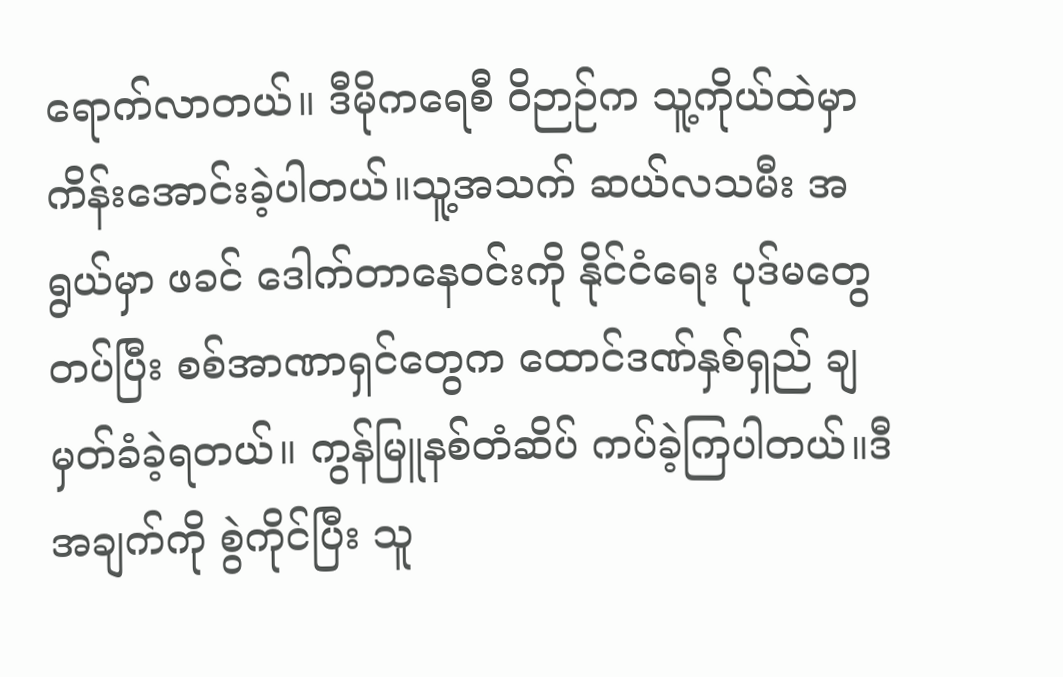ရောက်လာတယ်။ ဒီမိုကရေစီ ဝိဉာဉ်က သူ့ကိုယ်ထဲမှာ ကိန်းအောင်းခဲ့ပါတယ်။သူ့အသက် ဆယ်လသမီး အရွယ်မှာ ဖခင် ဒေါက်တာနေဝင်းကို နိုင်ငံရေး ပုဒ်မတွေတပ်ပြီး စစ်အာဏာရှင်တွေက ထောင်ဒဏ်နှစ်ရှည် ချမှတ်ခံခဲ့ရတယ်။ ကွန်မြူနစ်တံဆိပ် ကပ်ခဲ့ကြပါတယ်။ဒီအချက်ကို စွဲကိုင်ပြီး သူ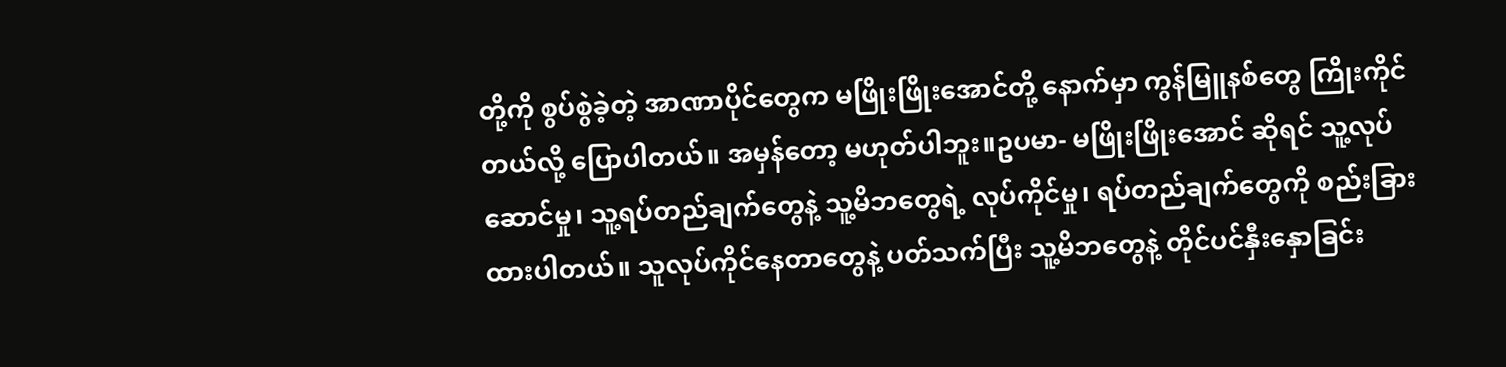တို့ကို စွပ်စွဲခဲ့တဲ့ အာဏာပိုင်တွေက မဖြိုးဖြိုးအောင်တို့ နောက်မှာ ကွန်မြူနစ်တွေ ကြိုးကိုင်တယ်လို့ ပြောပါတယ်။ အမှန်တော့ မဟုတ်ပါဘူး။ဥပမာ- မဖြိုးဖြိုးအောင် ဆိုရင် သူ့လုပ်ဆောင်မှု၊ သူ့ရပ်တည်ချက်တွေနဲ့ သူ့မိဘတွေရဲ့ လုပ်ကိုင်မှု၊ ရပ်တည်ချက်တွေကို စည်းခြားထားပါတယ်။ သူလုပ်ကိုင်နေတာတွေနဲ့ ပတ်သက်ပြီး သူ့မိဘတွေနဲ့ တိုင်ပင်နှီးနှောခြင်း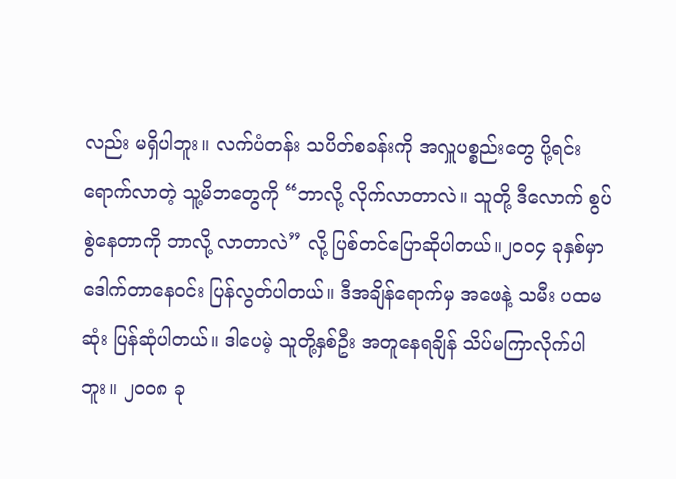လည်း မရှိပါဘူး။ လက်ပံတန်း သပိတ်စခန်းကို အလှူပစ္စည်းတွေ ပို့ရင်း ရောက်လာတဲ့ သူ့မိဘတွေကို “ဘာလို့ လိုက်လာတာလဲ။ သူတို့ ဒီလောက် စွပ်စွဲနေတာကို ဘာလို့ လာတာလဲ” လို့ ပြစ်တင်ပြောဆိုပါတယ်။၂၀၀၄ ခုနှစ်မှာ ဒေါက်တာနေဝင်း ပြန်လွတ်ပါတယ်။ ဒီအချိန်ရောက်မှ အဖေနဲ့ သမီး ပထမဆုံး ပြန်ဆုံပါတယ်။ ဒါပေမဲ့ သူတို့နှစ်ဦး အတူနေရချိန် သိပ်မကြာလိုက်ပါဘူး။ ၂၀၀၈ ခု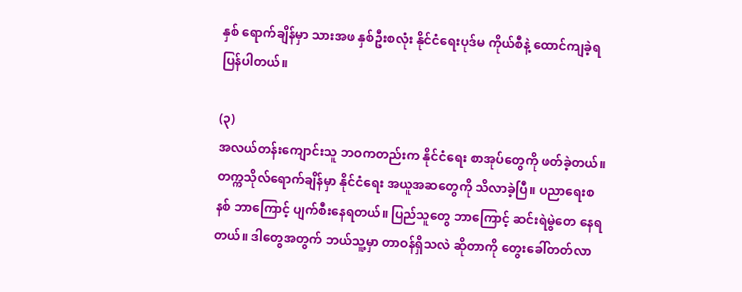နှစ် ရောက်ချိန်မှာ သားအဖ နှစ်ဦးစလုံး နိုင်ငံရေးပုဒ်မ ကိုယ်စီနဲ့ ထောင်ကျခဲ့ရ ပြန်ပါတယ်။

(၃)
အလယ်တန်းကျောင်းသူ ဘဝကတည်းက နိုင်ငံရေး စာအုပ်တွေကို ဖတ်ခဲ့တယ်။ တက္ကသိုလ်ရောက်ချိန်မှာ နိုင်ငံရေး အယူအဆတွေကို သိလာခဲ့ပြီ။ ပညာရေးစနစ် ဘာကြောင့် ပျက်စီးနေရတယ်။ ပြည်သူတွေ ဘာကြောင့် ဆင်းရဲမွဲတေ နေရတယ်။ ဒါတွေအတွက် ဘယ်သူ့မှာ တာဝန်ရှိသလဲ ဆိုတာကို တွေးခေါ်တတ်လာ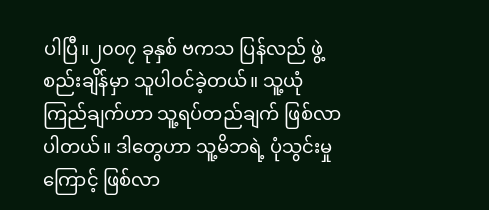ပါပြီ။၂၀၀၇ ခုနှစ် ဗကသ ပြန်လည် ဖွဲ့စည်းချိန်မှာ သူပါဝင်ခဲ့တယ်။ သူ့ယုံကြည်ချက်ဟာ သူ့ရပ်တည်ချက် ဖြစ်လာပါတယ်။ ဒါတွေဟာ သူ့မိဘရဲ့ ပုံသွင်းမှုကြောင့် ဖြစ်လာ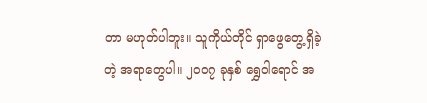တာ မဟုတ်ပါဘူး။ သူကိုယ်တိုင် ရှာဖွေတွေ့ရှိခဲ့တဲ့ အရာတွေပါ။ ၂၀၀၇ ခုနှစ် ရွှေဝါရောင် အ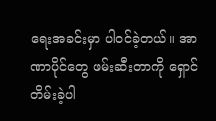ရေးအခင်းမှာ ပါဝင်ခဲ့တယ်။ အာဏာပိုင်တွေ ဖမ်းဆီးတာကို ရှောင်တိမ်းခဲ့ပါ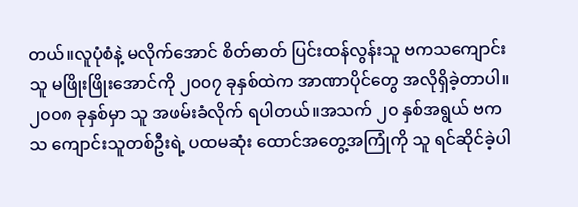တယ်။လူပုံစံနဲ့ မလိုက်အောင် စိတ်ဓာတ် ပြင်းထန်လွန်းသူ ဗကသကျောင်းသူ မဖြိုးဖြိုးအောင်ကို ၂၀၀၇ ခုနှစ်ထဲက အာဏာပိုင်တွေ အလိုရှိခဲ့တာပါ။ ၂၀၀၈ ခုနှစ်မှာ သူ အဖမ်းခံလိုက် ရပါတယ်။အသက် ၂၀ နှစ်အရွယ် ဗကသ ကျောင်းသူတစ်ဦးရဲ့ ပထမဆုံး ထောင်အတွေ့အကြုံကို သူ ရင်ဆိုင်ခဲ့ပါ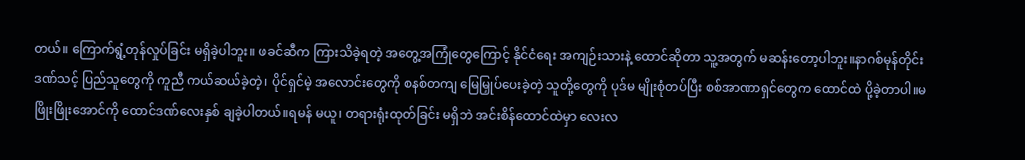တယ်။ ကြောက်ရွံ့တုန်လှုပ်ခြင်း မရှိခဲ့ပါဘူး။ ဖခင်ဆီက ကြားသိခဲ့ရတဲ့ အတွေ့အကြုံတွေကြောင့် နိုင်ငံရေး အကျဉ်းသားနဲ့ ထောင်ဆိုတာ သူ့အတွက် မဆန်းတော့ပါဘူး။နာဂစ်မုန်တိုင်းဒဏ်သင့် ပြည်သူတွေကို ကူညီ ကယ်ဆယ်ခဲ့တဲ့၊ ပိုင်ရှင်မဲ့ အလောင်းတွေကို စနစ်တကျ မြေမြှုပ်ပေးခဲ့တဲ့ သူတို့တွေကို ပုဒ်မ မျိုးစုံတပ်ပြီး စစ်အာဏာရှင်တွေက ထောင်ထဲ ပို့ခဲ့တာပါ။မဖြိုးဖြိုးအောင်ကို ထောင်ဒဏ်လေးနှစ် ချခဲ့ပါတယ်။ရမန် မယူ၊ တရားရုံးထုတ်ခြင်း မရှိဘဲ အင်းစိန်ထောင်ထဲမှာ လေးလ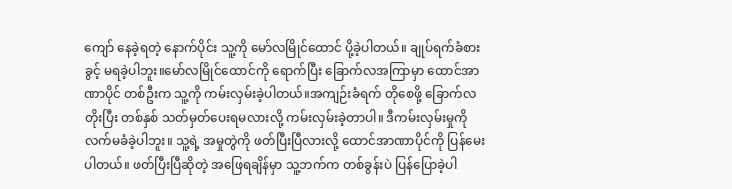ကျော် နေခဲ့ရတဲ့ နောက်ပိုင်း သူ့ကို မော်လမြိုင်ထောင် ပို့ခဲ့ပါတယ်။ ချုပ်ရက်ခံစားခွင့် မရခဲ့ပါဘူး။မော်လမြိုင်ထောင်ကို ရောက်ပြီး ခြောက်လအကြာမှာ ထောင်အာဏာပိုင် တစ်ဦးက သူ့ကို ကမ်းလှမ်းခဲ့ပါတယ်။အကျဉ်းခံရက် တိုစေဖို့ ခြောက်လတိုးပြီး တစ်နှစ် သတ်မှတ်ပေးရမလားလို့ ကမ်းလှမ်းခဲ့တာပါ။ ဒီကမ်းလှမ်းမှုကို လက်မခံခဲ့ပါဘူး။ သူ့ရဲ့ အမှုတွဲကို ဖတ်ပြီးပြီလားလို့ ထောင်အာဏာပိုင်ကို ပြန်မေးပါတယ်။ ဖတ်ပြီးပြီဆိုတဲ့ အဖြေရချိန်မှာ သူ့ဘက်က တစ်ခွန်းပဲ ပြန်ပြောခဲ့ပါ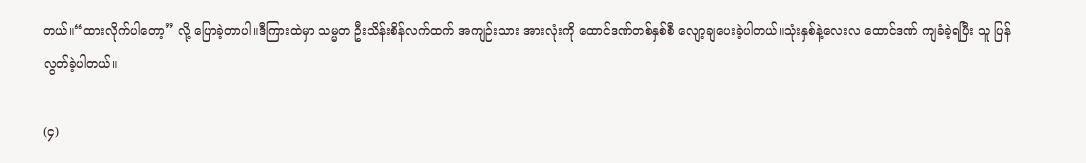တယ်။“ထားလိုက်ပါတော့” လို့ ပြောခဲ့တာပါ။ဒီကြားထဲမှာ သမ္မတ ဦးသိန်းစိန်လက်ထက် အကျဉ်းသား အားလုံးကို ထောင်ဒဏ်တစ်နှစ်စီ လျော့ချပေးခဲ့ပါတယ်။သုံးနှစ်နဲ့လေးလ ထောင်ဒဏ် ကျခံခဲ့ရပြီး သူ ပြန်လွတ်ခဲ့ပါတယ်။

(၄)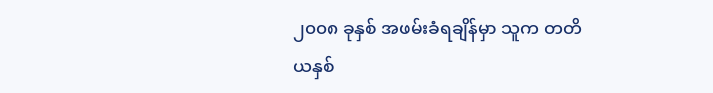၂၀၀၈ ခုနှစ် အဖမ်းခံရချိန်မှာ သူက တတိယနှစ်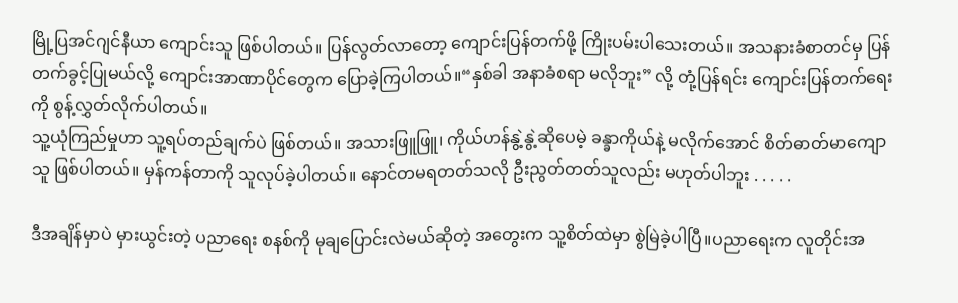မြို့ပြအင်ဂျင်နီယာ ကျောင်းသူ ဖြစ်ပါတယ်။ ပြန်လွတ်လာတော့ ကျောင်းပြန်တက်ဖို့ ကြိုးပမ်းပါသေးတယ်။ အသနားခံစာတင်မှ ပြန်တက်ခွင့်ပြုမယ်လို့ ကျောင်းအာဏာပိုင်တွေက ပြောခဲ့ကြပါတယ်။“နှစ်ခါ အနာခံစရာ မလိုဘူး” လို့ တုံ့ပြန်ရင်း ကျောင်းပြန်တက်ရေးကို စွန့်လွှတ်လိုက်ပါတယ်။
သူ့ယုံကြည်မှုဟာ သူ့ရပ်တည်ချက်ပဲ ဖြစ်တယ်။ အသားဖြူဖြူ၊ ကိုယ်ဟန်နွဲ့နွဲ့ဆိုပေမဲ့ ခန္ခာကိုယ်နဲ့ မလိုက်အောင် စိတ်ဓာတ်မာကျောသူ ဖြစ်ပါတယ်။ မှန်ကန်တာကို သူလုပ်ခဲ့ပါတယ်။ နောင်တမရတတ်သလို ဦးညွတ်တတ်သူလည်း မဟုတ်ပါဘူး . . . . .

ဒီအချိန်မှာပဲ မှားယွင်းတဲ့ ပညာရေး စနစ်ကို မုချပြောင်းလဲမယ်ဆိုတဲ့ အတွေးက သူ့စိတ်ထဲမှာ စွဲမြဲခဲ့ပါပြီ။ပညာရေးက လူတိုင်းအ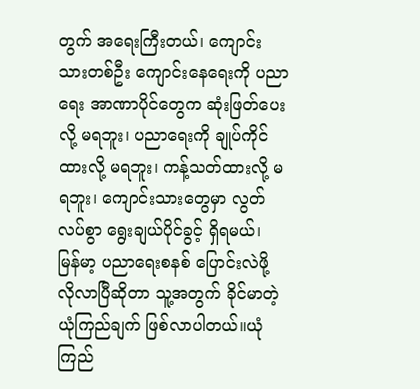တွက် အရေးကြီးတယ်၊ ကျောင်းသားတစ်ဦး ကျောင်းနေရေးကို ပညာရေး အာဏာပိုင်တွေက ဆုံးဖြတ်ပေးလို့ မရဘူး၊ ပညာရေးကို ချုပ်ကိုင်ထားလို့ မရဘူး၊ ကန့်သတ်ထားလို့ မရဘူး၊ ကျောင်းသားတွေမှာ လွတ်လပ်စွာ ရွေးချယ်ပိုင်ခွင့် ရှိရမယ်၊ မြန်မာ့ ပညာရေးစနစ် ပြောင်းလဲဖို့ လိုလာပြီဆိုတာ သူ့အတွက် ခိုင်မာတဲ့ ယုံကြည်ချက် ဖြစ်လာပါတယ်။ယုံကြည်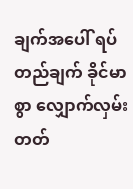ချက်အပေါ် ရပ်တည်ချက် ခိုင်မာစွာ လျှောက်လှမ်းတတ်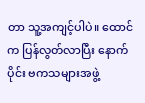တာ သူ့အကျင့်ပါပဲ။ ထောင်က ပြန်လွတ်လာပြီး နောက်ပိုင်း ဗကသများအဖွဲ့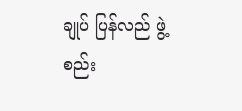ချုပ် ပြန်လည် ဖွဲ့စည်း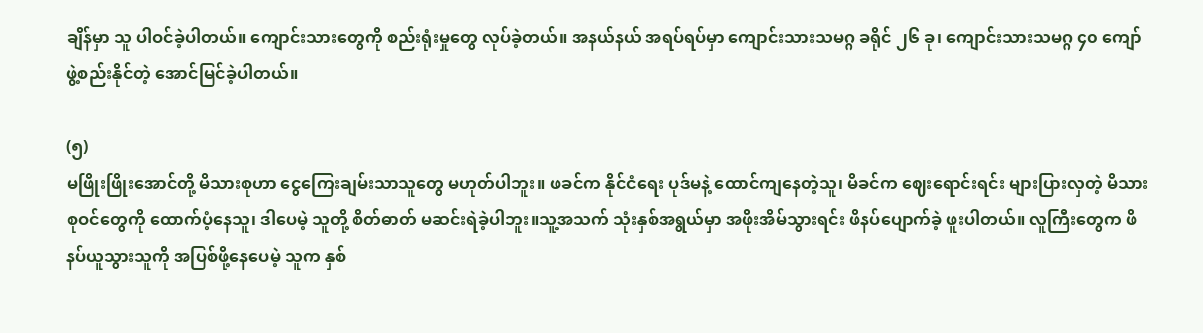ချိန်မှာ သူ ပါဝင်ခဲ့ပါတယ်။ ကျောင်းသားတွေကို စည်းရုံးမှုတွေ လုပ်ခဲ့တယ်။ အနယ်နယ် အရပ်ရပ်မှာ ကျောင်းသားသမဂ္ဂ ခရိုင် ၂၆ ခု၊ ကျောင်းသားသမဂ္ဂ ၄၀ ကျော် ဖွဲ့စည်းနိုင်တဲ့ အောင်မြင်ခဲ့ပါတယ်။

(၅)
မဖြိုးဖြိုးအောင်တို့ မိသားစုဟာ ငွေကြေးချမ်းသာသူတွေ မဟုတ်ပါဘူး။ ဖခင်က နိုင်ငံရေး ပုဒ်မနဲ့ ထောင်ကျနေတဲ့သူ၊ မိခင်က ဈေးရောင်းရင်း များပြားလှတဲ့ မိသားစုဝင်တွေကို ထောက်ပံ့နေသူ၊ ဒါပေမဲ့ သူတို့ စိတ်ဓာတ် မဆင်းရဲခဲ့ပါဘူး။သူ့အသက် သုံးနှစ်အရွယ်မှာ အဖိုးအိမ်သွားရင်း ဖိနပ်ပျောက်ခဲ့ ဖူးပါတယ်။ လူကြီးတွေက ဖိနပ်ယူသွားသူကို အပြစ်ဖို့နေပေမဲ့ သူက နှစ်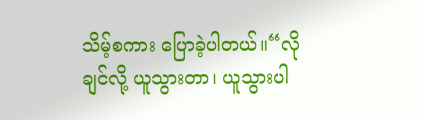သိမ့်စကား ပြောခဲ့ပါတယ်။“လိုချင်လို့ ယူသွားတာ၊ ယူသွားပါ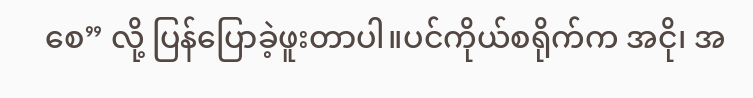စေ” လို့ ပြန်ပြောခဲ့ဖူးတာပါ။ပင်ကိုယ်စရိုက်က အငို၊ အ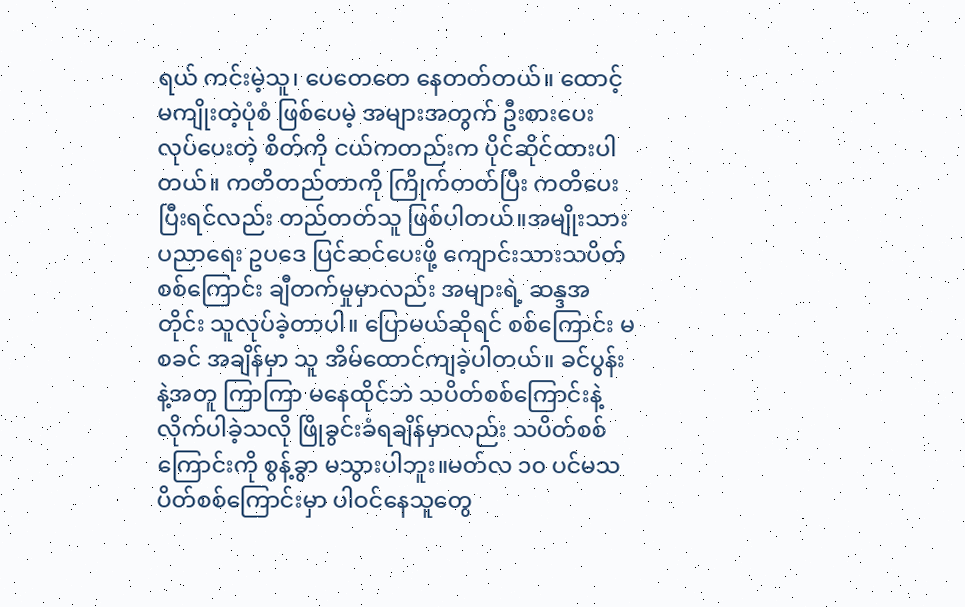ရယ် ကင်းမဲ့သူ၊ ပေတေတေ နေတတ်တယ်။ ထောင့်မကျိုးတဲ့ပုံစံ ဖြစ်ပေမဲ့ အများအတွက် ဦးစားပေး လုပ်ပေးတဲ့ စိတ်ကို ငယ်ကတည်းက ပိုင်ဆိုင်ထားပါတယ်။ ကတိတည်တာကို ကြိုက်တတ်ပြီး ကတိပေးပြီးရင်လည်း တည်တတ်သူ ဖြစ်ပါတယ်။အမျိုးသားပညာရေး ဥပဒေ ပြင်ဆင်ပေးဖို့ ကျောင်းသားသပိတ်စစ်ကြောင်း ချီတက်မှုမှာလည်း အများရဲ့ ဆန္ဒအတိုင်း သူလုပ်ခဲ့တာပါ။ ပြောမယ်ဆိုရင် စစ်ကြောင်း မစခင် အချိန်မှာ သူ အိမ်ထောင်ကျခဲ့ပါတယ်။ ခင်ပွန်းနဲ့အတူ ကြာကြာ မနေထိုင်ဘဲ သပိတ်စစ်ကြောင်းနဲ့ လိုက်ပါခဲ့သလို ဖြိုခွင်းခံရချိန်မှာလည်း သပိတ်စစ်ကြောင်းကို စွန့်ခွာ မသွားပါဘူး။မတ်လ ၁၀ ပင်မသပိတ်စစ်ကြောင်းမှာ ပါဝင်နေသူတွေ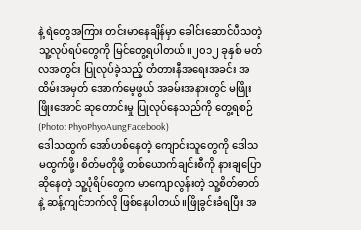နဲ့ ရဲတွေအကြား တင်းမာနေချိန်မှာ ခေါင်းဆောင်ပီသတဲ့ သူ့လုပ်ရပ်တွေကို မြင်တွေ့ရပါတယ်။၂၀၁၂ ခုနှစ် မတ်လအတွင်း ပြုလုပ်ခဲ့သည့် တံတားနီအရေးအခင်း အထိမ်းအမှတ် အောက်မေ့ဖွယ် အခမ်းအနားတွင် မဖြိုးဖြိုးအောင် ဆုတောင်းမှု ပြုလုပ်နေသည်ကို တွေ့ရစဉ် (Photo: PhyoPhyoAungFacebook)
ဒေါသထွက် အော်ဟစ်နေတဲ့ ကျောင်းသူတွေကို ဒေါသမထွက်ဖို့၊ စိတ်မတိုဖို့ တစ်ယောက်ချင်းစီကို နားချပြောဆိုနေတဲ့ သူ့ပုံရိပ်တွေက မာကျောလွန်းတဲ့ သူ့စိတ်ဓာတ်နဲ့ ဆန့်ကျင်ဘက်လို ဖြစ်နေပါတယ်။ဖြိုခွင်းခံရပြီး အ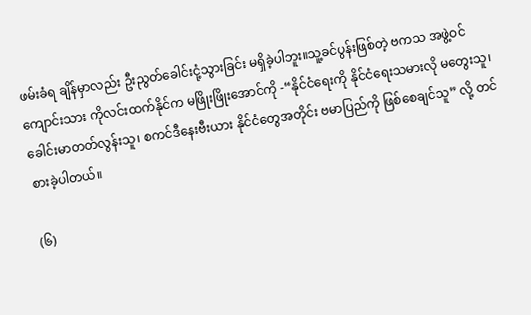ဖမ်းခံရ ချိန်မှာလည်း ဦးညွတ်ခေါင်းငုံ့သွားခြင်း မရှိခဲ့ပါဘူး။သူ့ခင်ပွန်းဖြစ်တဲ့ ဗကသ အဖွဲ့ဝင် ကျောင်းသား ကိုလင်းထက်နိုင်က မဖြိုးဖြိုးအောင်ကို -“နိုင်ငံရေးကို နိုင်ငံရေးသမားလို မတွေးသူ၊ ခေါင်းမာတတ်လွန်းသူ၊ စကင်ဒီနေးဗီးယား နိုင်ငံတွေအတိုင်း ဗမာပြည်ကို ဖြစ်စေချင်သူ” လို့ တင်စားခဲ့ပါတယ်။

(၆)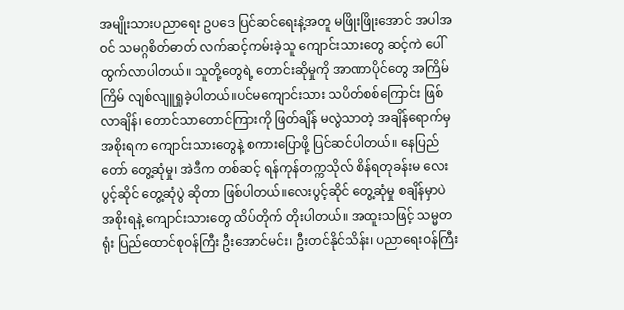အမျိုးသားပညာရေး ဥပဒေ ပြင်ဆင်ရေးနဲ့အတူ မဖြိုးဖြိုးအောင် အပါအဝင် သမဂ္ဂစိတ်ဓာတ် လက်ဆင့်ကမ်းခဲ့သူ ကျောင်းသားတွေ ဆင့်ကဲ ပေါ်ထွက်လာပါတယ်။ သူတို့တွေရဲ့ တောင်းဆိုမှုကို အာဏာပိုင်တွေ အကြိမ်ကြိမ် လျစ်လျူရှုခဲ့ပါတယ်။ပင်မကျောင်းသား သပိတ်စစ်ကြောင်း ဖြစ်လာချိန်၊ တောင်သာတောင်ကြားကို ဖြတ်ချိန် မလွဲသာတဲ့ အချိန်ရောက်မှ အစိုးရက ကျောင်းသားတွေနဲ့ စကားပြောဖို့ ပြင်ဆင်ပါတယ်။ နေပြည်တော် တွေ့ဆုံမှု၊ အဲဒီက တစ်ဆင့် ရန်ကုန်တက္ကသိုလ် စိန်ရတုခန်းမ လေးပွင့်ဆိုင် တွေ့ဆုံပွဲ ဆိုတာ ဖြစ်ပါတယ်။လေးပွင့်ဆိုင် တွေ့ဆုံမှု စချိန်မှာပဲ အစိုးရနဲ့ ကျောင်းသားတွေ ထိပ်တိုက် တိုးပါတယ်။ အထူးသဖြင့် သမ္မတရုံး ပြည်ထောင်စုဝန်ကြီး ဦးအောင်မင်း၊ ဦးတင်နိုင်သိန်း၊ ပညာရေးဝန်ကြီး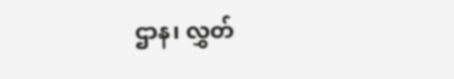ဌာန၊ လွှတ်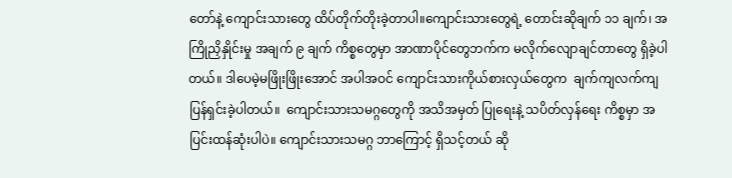တော်နဲ့ ကျောင်းသားတွေ ထိပ်တိုက်တိုးခဲ့တာပါ။ကျောင်းသားတွေရဲ့ တောင်းဆိုချက် ၁၁ ချက်၊ အကြိုညှိနှိုင်းမှု အချက် ၉ ချက် ကိစ္စတွေမှာ အာဏာပိုင်တွေဘက်က မလိုက်လျောချင်တာတွေ ရှိခဲ့ပါတယ်။ ဒါပေမဲ့မဖြိုးဖြိုးအောင် အပါအဝင် ကျောင်းသားကိုယ်စားလှယ်တွေက  ချက်ကျလက်ကျ  ပြန်ရှင်းခဲ့ပါတယ်။  ကျောင်းသားသမဂ္ဂတွေကို အသိအမှတ် ပြုရေးနဲ့ သပိတ်လှန်ရေး ကိစ္စမှာ အပြင်းထန်ဆုံးပါပဲ။ ကျောင်းသားသမဂ္ဂ ဘာကြောင့် ရှိသင့်တယ် ဆို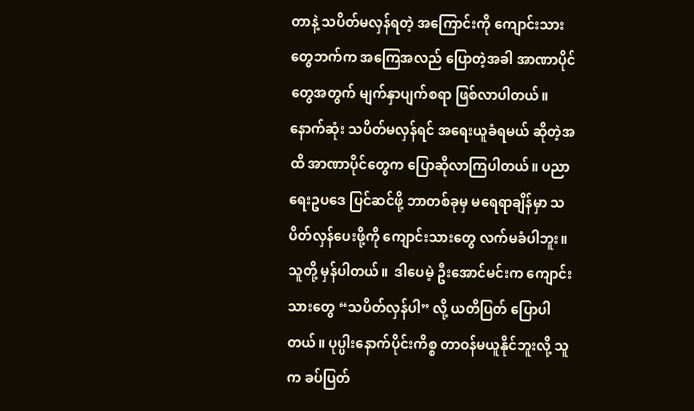တာနဲ့ သပိတ်မလှန်ရတဲ့ အကြောင်းကို ကျောင်းသားတွေဘက်က အကြေအလည် ပြောတဲ့အခါ အာဏာပိုင်တွေအတွက် မျက်နှာပျက်စရာ ဖြစ်လာပါတယ်။နောက်ဆုံး သပိတ်မလှန်ရင် အရေးယူခံရမယ် ဆိုတဲ့အထိ အာဏာပိုင်တွေက ပြောဆိုလာကြပါတယ်။ ပညာရေးဥပဒေ ပြင်ဆင်ဖို့ ဘာတစ်ခုမှ မရေရာချိန်မှာ သပိတ်လှန်ပေးဖို့ကို ကျောင်းသားတွေ လက်မခံပါဘူး။ သူတို့ မှန်ပါတယ်။  ဒါပေမဲ့ ဦးအောင်မင်းက ကျောင်းသားတွေ “သပိတ်လှန်ပါ” လို့ ယတိပြတ် ပြောပါတယ်။ ပုပ္ပါးနောက်ပိုင်းကိစ္စ တာဝန်မယူနိုင်ဘူးလို့ သူက ခပ်ပြတ်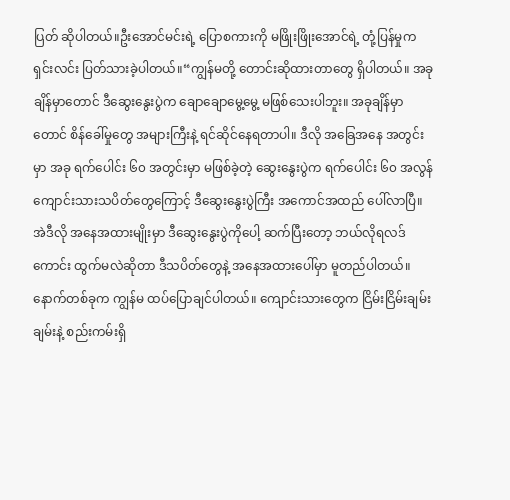ပြတ် ဆိုပါတယ်။ဦးအောင်မင်းရဲ့ ပြောစကားကို မဖြိုးဖြိုးအောင်ရဲ့ တုံ့ပြန်မှုက ရှင်းလင်း ပြတ်သားခဲ့ပါတယ်။“ကျွန်မတို့ တောင်းဆိုထားတာတွေ ရှိပါတယ်။ အခုချိန်မှာတောင် ဒီဆွေးနွေးပွဲက ချောချောမွေ့မွေ့ မဖြစ်သေးပါဘူး။ အခုချိန်မှာတောင် စိန်ခေါ်မှုတွေ အများကြီးနဲ့ ရင်ဆိုင်နေရတာပါ။ ဒီလို အခြေအနေ အတွင်းမှာ အခု ရက်ပေါင်း ၆၀ အတွင်းမှာ မဖြစ်ခဲ့တဲ့ ဆွေးနွေးပွဲက ရက်ပေါင်း ၆၀ အလွန် ကျောင်းသားသပိတ်တွေကြောင့် ဒီဆွေးနွေးပွဲကြီး အကောင်အထည် ပေါ်လာပြီ။ အဲဒီလို အနေအထားမျိုးမှာ ဒီဆွေးနွေးပွဲကိုပေါ့ ဆက်ပြီးတော့ ဘယ်လိုရလဒ်ကောင်း ထွက်မလဲဆိုတာ ဒီသပိတ်တွေနဲ့ အနေအထားပေါ်မှာ မူတည်ပါတယ်။ နောက်တစ်ခုက ကျွန်မ ထပ်ပြောချင်ပါတယ်။ ကျောင်းသားတွေက ငြိမ်းငြိမ်းချမ်းချမ်းနဲ့ စည်းကမ်းရှိ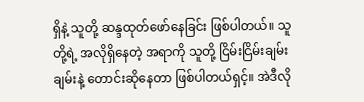ရှိနဲ့ သူတို့ ဆန္ဒထုတ်ဖော်နေခြင်း ဖြစ်ပါတယ်။ သူတို့ရဲ့ အလိုရှိနေတဲ့ အရာကို သူတို့ ငြိမ်းငြိမ်းချမ်းချမ်းနဲ့ တောင်းဆိုနေတာ ဖြစ်ပါတယ်ရှင့်။ အဲဒီလို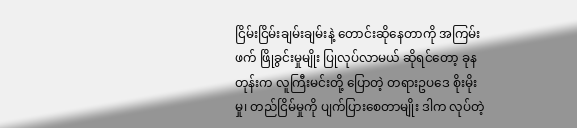ငြိမ်းငြိမ်းချမ်းချမ်းနဲ့ တောင်းဆိုနေတာကို အကြမ်းဖက် ဖြိုခွင်းမှုမျိုး ပြုလုပ်လာမယ် ဆိုရင်တော့ ခုနတုန်းက လူကြီးမင်းတို့ ပြောတဲ့ တရားဥပဒေ စိုးမိုးမှု၊ တည်ငြိမ်မှုကို ပျက်ပြားစေတာမျိုး ဒါက လုပ်တဲ့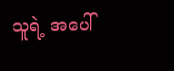သူရဲ့ အပေါ်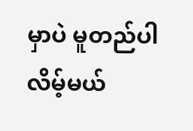မှာပဲ မူတည်ပါလိမ့်မယ်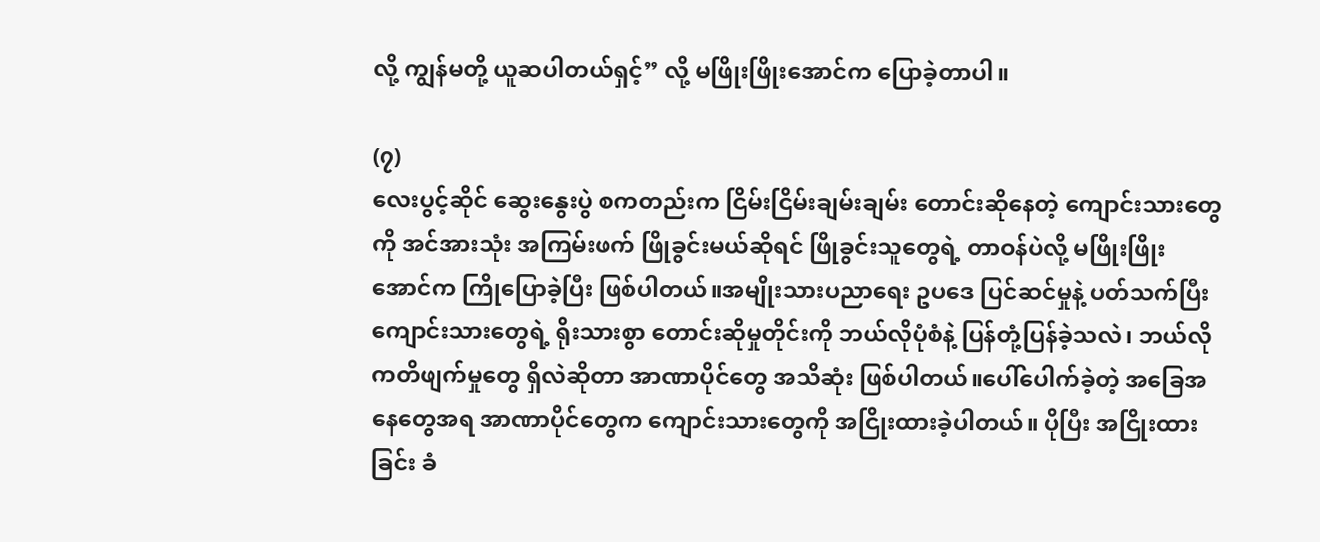လို့ ကျွန်မတို့ ယူဆပါတယ်ရှင့်” လို့ မဖြိုးဖြိုးအောင်က ပြောခဲ့တာပါ။

(၇)
လေးပွင့်ဆိုင် ဆွေးနွေးပွဲ စကတည်းက ငြိမ်းငြိမ်းချမ်းချမ်း တောင်းဆိုနေတဲ့ ကျောင်းသားတွေကို အင်အားသုံး အကြမ်းဖက် ဖြိုခွင်းမယ်ဆိုရင် ဖြိုခွင်းသူတွေရဲ့ တာဝန်ပဲလို့ မဖြိုးဖြိုးအောင်က ကြိုပြောခဲ့ပြီး ဖြစ်ပါတယ်။အမျိုးသားပညာရေး ဥပဒေ ပြင်ဆင်မှုနဲ့ ပတ်သက်ပြီး ကျောင်းသားတွေရဲ့ ရိုးသားစွာ တောင်းဆိုမှုတိုင်းကို ဘယ်လိုပုံစံနဲ့ ပြန်တုံ့ပြန်ခဲ့သလဲ၊ ဘယ်လို ကတိဖျက်မှုတွေ ရှိလဲဆိုတာ အာဏာပိုင်တွေ အသိဆုံး ဖြစ်ပါတယ်။ပေါ်ပေါက်ခဲ့တဲ့ အခြေအနေတွေအရ အာဏာပိုင်တွေက ကျောင်းသားတွေကို အငြိုးထားခဲ့ပါတယ်။ ပိုပြီး အငြိုးထားခြင်း ခံ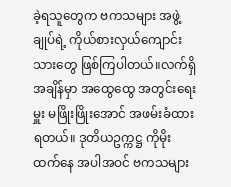ခဲ့ရသူတွေက ဗကသများ အဖွဲ့ချုပ်ရဲ့ ကိုယ်စားလှယ်ကျောင်းသားတွေ ဖြစ်ကြပါတယ်။လက်ရှိ အချိန်မှာ အထွေထွေ အတွင်းရေးမှူး မဖြိုးဖြိုးအောင် အဖမ်းခံထားရတယ်။ ဒုတိယဥက္ကဋ္ဌ ကိုမိုးထက်နေ အပါအဝင် ဗကသများ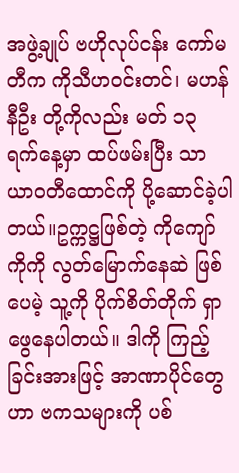အဖွဲ့ချုပ် ဗဟိုလုပ်ငန်း ကော်မတီက ကိုသီဟဝင်းတင်၊ မဟန်နီဦး တို့ကိုလည်း မတ် ၁၃ ရက်နေ့မှာ ထပ်ဖမ်းပြီး သာယာဝတီထောင်ကို ပို့ဆောင်ခဲ့ပါတယ်။ဥက္ကဋ္ဌဖြစ်တဲ့ ကိုကျော်ကိုကို လွတ်မြောက်နေဆဲ ဖြစ်ပေမဲ့ သူ့ကို ပိုက်စိတ်တိုက် ရှာဖွေနေပါတယ်။ ဒါကို ကြည့်ခြင်းအားဖြင့် အာဏာပိုင်တွေဟာ ဗကသများကို ပစ်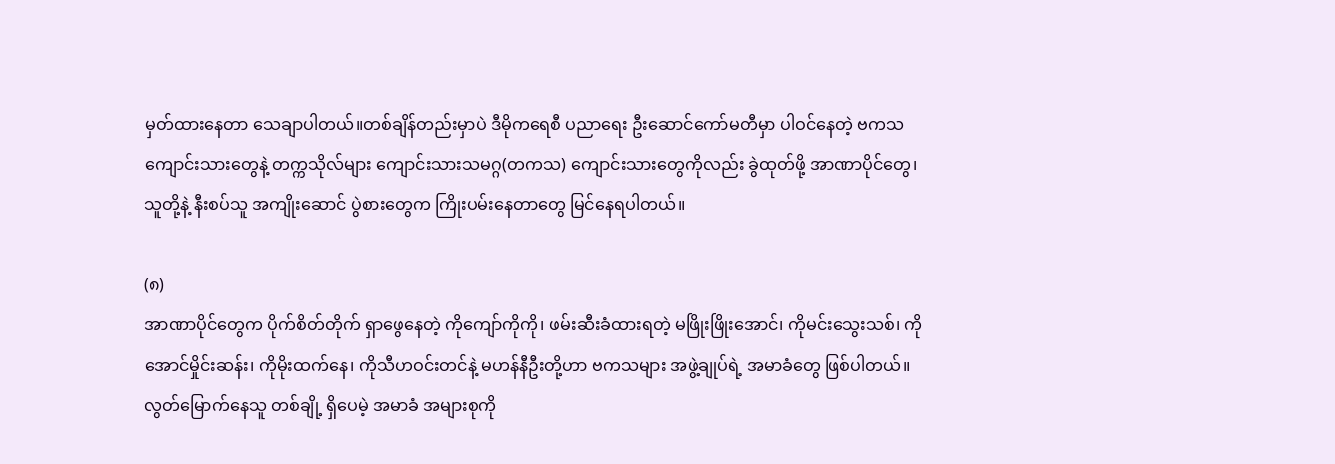မှတ်ထားနေတာ သေချာပါတယ်။တစ်ချိန်တည်းမှာပဲ ဒီမိုကရေစီ ပညာရေး ဦးဆောင်ကော်မတီမှာ ပါဝင်နေတဲ့ ဗကသ ကျောင်းသားတွေနဲ့ တက္ကသိုလ်များ ကျောင်းသားသမဂ္ဂ(တကသ) ကျောင်းသားတွေကိုလည်း ခွဲထုတ်ဖို့ အာဏာပိုင်တွေ၊ သူတို့နဲ့ နီးစပ်သူ အကျိုးဆောင် ပွဲစားတွေက ကြိုးပမ်းနေတာတွေ မြင်နေရပါတယ်။

(၈)
အာဏာပိုင်တွေက ပိုက်စိတ်တိုက် ရှာဖွေနေတဲ့ ကိုကျော်ကိုကို၊ ဖမ်းဆီးခံထားရတဲ့ မဖြိုးဖြိုးအောင်၊ ကိုမင်းသွေးသစ်၊ ကိုအောင်မှိုင်းဆန်း၊ ကိုမိုးထက်နေ၊ ကိုသီဟဝင်းတင်နဲ့ မဟန်နီဦးတို့ဟာ ဗကသများ အဖွဲ့ချုပ်ရဲ့ အမာခံတွေ ဖြစ်ပါတယ်။ လွတ်မြောက်နေသူ တစ်ချို့ ရှိပေမဲ့ အမာခံ အများစုကို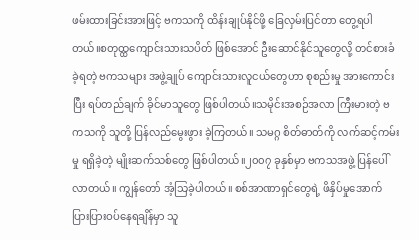ဖမ်းထားခြင်းအားဖြင့် ဗကသကို ထိန်းချုပ်နိုင်ဖို့ ခြေလှမ်းပြင်တာ တွေ့ရပါတယ်။စတုထ္ထကျောင်းသားသပိတ် ဖြစ်အောင် ဦးဆောင်နိုင်သူတွေလို့ တင်စားခံခဲ့ရတဲ့ ဗကသများ အဖွဲ့ချုပ် ကျောင်းသားလူငယ်တွေဟာ စုစည်းမှု အားကောင်းပြီး ရပ်တည်ချက် ခိုင်မာသူတွေ ဖြစ်ပါတယ်။သမိုင်းအစဉ်အလာ ကြီးမားတဲ့ ဗကသကို သူတို့ ပြန်လည်မွေးဖွား ခဲ့ကြတယ်။ သမဂ္ဂ စိတ်ဓာတ်ကို လက်ဆင့်ကမ်းမှု ရရှိခဲ့တဲ့ မျိုးဆက်သစ်တွေ ဖြစ်ပါတယ်။၂၀၀၇ ခုနှစ်မှာ ဗကသအဖွဲ့ ပြန်ပေါ်လာတယ်။ ကျွန်တော် အံ့သြခဲ့ပါတယ်။ စစ်အာဏာရှင်တွေရဲ့ ဖိနှိပ်မှုအောက် ပြားပြားဝပ်နေရချိန်မှာ သူ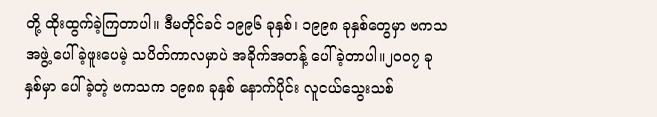တို့ ထိုးထွက်ခဲ့ကြတာပါ။ ဒီမတိုင်ခင် ၁၉၉၆ ခုနှစ်၊ ၁၉၉၈ ခုနှစ်တွေမှာ ဗကသအဖွဲ့ ပေါ်ခဲ့ဖူးပေမဲ့ သပိတ်ကာလမှာပဲ အခိုက်အတန့် ပေါ်ခဲ့တာပါ။၂၀၀၇ ခုနှစ်မှာ ပေါ်ခဲ့တဲ့ ဗကသက ၁၉၈၈ ခုနှစ် နောက်ပိုင်း လူငယ်သွေးသစ်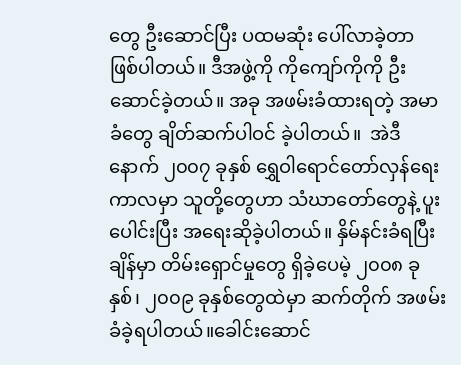တွေ ဦးဆောင်ပြီး ပထမဆုံး ပေါ်လာခဲ့တာ ဖြစ်ပါတယ်။ ဒီအဖွဲ့ကို ကိုကျော်ကိုကို ဦးဆောင်ခဲ့တယ်။ အခု အဖမ်းခံထားရတဲ့ အမာခံတွေ ချိတ်ဆက်ပါဝင် ခဲ့ပါတယ်။  အဲဒီနောက် ၂၀၀၇ ခုနှစ် ရွှေဝါရောင်တော်လှန်ရေး ကာလမှာ သူတို့တွေဟာ သံဃာတော်တွေနဲ့ ပူးပေါင်းပြီး အရေးဆိုခဲ့ပါတယ်။ နှိမ်နင်းခံရပြီးချိန်မှာ တိမ်းရှောင်မှုတွေ ရှိခဲ့ပေမဲ့ ၂၀၀၈ ခုနှစ်၊ ၂၀၀၉ ခုနှစ်တွေထဲမှာ ဆက်တိုက် အဖမ်းခံခဲ့ရပါတယ်။ခေါင်းဆောင်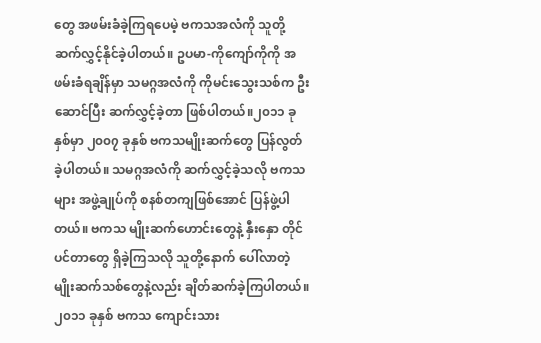တွေ အဖမ်းခံခဲ့ကြရပေမဲ့ ဗကသအလံကို သူတို့ ဆက်လွှင့်နိုင်ခဲ့ပါတယ်။ ဥပမာ-ကိုကျော်ကိုကို အဖမ်းခံရချိန်မှာ သမဂ္ဂအလံကို ကိုမင်းသွေးသစ်က ဦးဆောင်ပြီး ဆက်လွှင့်ခဲ့တာ ဖြစ်ပါတယ်။၂၀၁၁ ခုနှစ်မှာ ၂၀၀၇ ခုနှစ် ဗကသမျိုးဆက်တွေ ပြန်လွတ်ခဲ့ပါတယ်။ သမဂ္ဂအလံကို ဆက်လွှင့်ခဲ့သလို ဗကသများ အဖွဲ့ချုပ်ကို စနစ်တကျဖြစ်အောင် ပြန်ဖွဲ့ပါတယ်။ ဗကသ မျိုးဆက်ဟောင်းတွေနဲ့ နှီးနှော တိုင်ပင်တာတွေ ရှိခဲ့ကြသလို သူတို့နောက် ပေါ်လာတဲ့ မျိုးဆက်သစ်တွေနဲ့လည်း ချိတ်ဆက်ခဲ့ကြပါတယ်။၂၀၁၁ ခုနှစ် ဗကသ ကျောင်းသား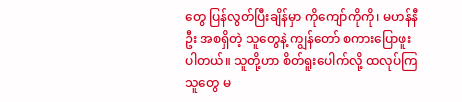တွေ ပြန်လွတ်ပြီးချိန်မှာ ကိုကျော်ကိုကို၊ မဟန်နီဦး အစရှိတဲ့ သူတွေနဲ့ ကျွန်တော် စကားပြောဖူးပါတယ်။ သူတို့ဟာ စိတ်ရူးပေါက်လို့ ထလုပ်ကြသူတွေ မ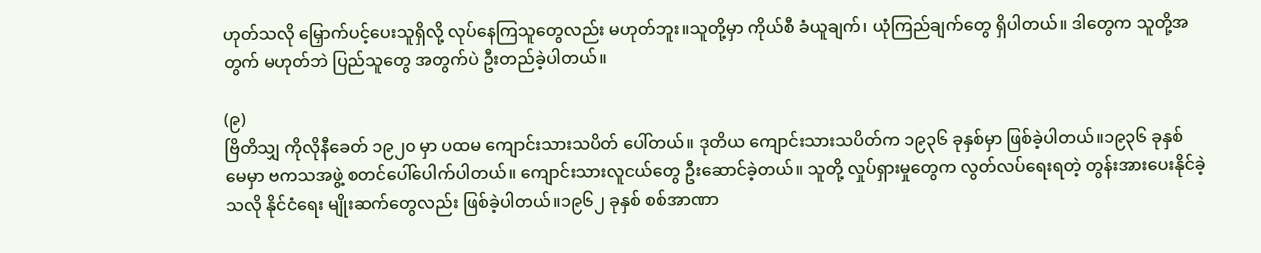ဟုတ်သလို မြှောက်ပင့်ပေးသူရှိလို့ လုပ်နေကြသူတွေလည်း မဟုတ်ဘူး။သူတို့မှာ ကိုယ်စီ ခံယူချက်၊ ယုံကြည်ချက်တွေ ရှိပါတယ်။ ဒါတွေက သူတို့အတွက် မဟုတ်ဘဲ ပြည်သူတွေ အတွက်ပဲ ဦးတည်ခဲ့ပါတယ်။

(၉)
ဗြိတိသျှ ကိုလိုနီခေတ် ၁၉၂၀ မှာ ပထမ ကျောင်းသားသပိတ် ပေါ်တယ်။ ဒုတိယ ကျောင်းသားသပိတ်က ၁၉၃၆ ခုနှစ်မှာ ဖြစ်ခဲ့ပါတယ်။၁၉၃၆ ခုနှစ် မေမှာ ဗကသအဖွဲ့ စတင်ပေါ်ပေါက်ပါတယ်။ ကျောင်းသားလူငယ်တွေ ဦးဆောင်ခဲ့တယ်။ သူတို့ လှုပ်ရှားမှုတွေက လွတ်လပ်ရေးရတဲ့ တွန်းအားပေးနိုင်ခဲ့သလို နိုင်ငံရေး မျိုးဆက်တွေလည်း ဖြစ်ခဲ့ပါတယ်။၁၉၆၂ ခုနှစ် စစ်အာဏာ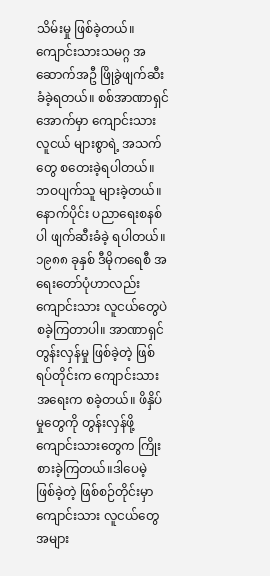သိမ်းမှု ဖြစ်ခဲ့တယ်။ ကျောင်းသားသမဂ္ဂ အဆောက်အဦ ဖြိုခွဲဖျက်ဆီး ခံခဲ့ရတယ်။ စစ်အာဏာရှင်အောက်မှာ ကျောင်းသား လူငယ် များစွာရဲ့ အသက်တွေ စတေးခဲ့ရပါတယ်။ ဘဝပျက်သူ များခဲ့တယ်။ နောက်ပိုင်း ပညာရေးစနစ်ပါ ဖျက်ဆီးခံခဲ့ ရပါတယ်။၁၉၈၈ ခုနှစ် ဒီမိုကရေစီ အရေးတော်ပုံဟာလည်း ကျောင်းသား လူငယ်တွေပဲ စခဲ့ကြတာပါ။ အာဏာရှင် တွန်းလှန်မှု ဖြစ်ခဲ့တဲ့ ဖြစ်ရပ်တိုင်းက ကျောင်းသား အရေးက စခဲ့တယ်။ ဖိနှိပ်မှုတွေကို တွန်းလှန်ဖို့ ကျောင်းသားတွေက ကြိုးစားခဲ့ကြတယ်။ဒါပေမဲ့ ဖြစ်ခဲ့တဲ့ ဖြစ်စဉ်တိုင်းမှာ ကျောင်းသား လူငယ်တွေ အများ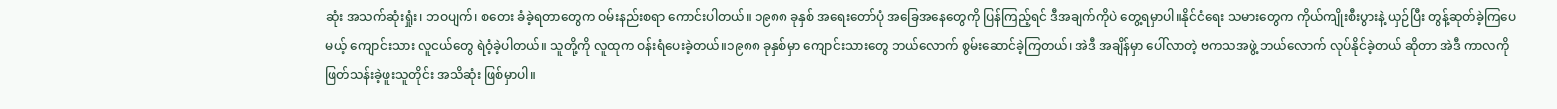ဆုံး အသက်ဆုံးရှုံး၊ ဘဝပျက်၊ စတေး ခံခဲ့ရတာတွေက ဝမ်းနည်းစရာ ကောင်းပါတယ်။ ၁၉၈၈ ခုနှစ် အရေးတော်ပုံ အခြေအနေတွေကို ပြန်ကြည့်ရင် ဒီအချက်ကိုပဲ တွေ့ရမှာပါ။နိုင်ငံရေး သမားတွေက ကိုယ်ကျိုးစီးပွားနဲ့ ယှဉ်ပြီး တွန့်ဆုတ်ခဲ့ကြပေမယ့် ကျောင်းသား လူငယ်တွေ ရဲဝံ့ခဲ့ပါတယ်။ သူတို့ကို လူထုက ဝန်းရံပေးခဲ့တယ်။၁၉၈၈ ခုနှစ်မှာ ကျောင်းသားတွေ ဘယ်လောက် စွမ်းဆောင်ခဲ့ကြတယ်၊ အဲဒီ အချိန်မှာ ပေါ်လာတဲ့ ဗကသအဖွဲ့ ဘယ်လောက် လုပ်နိုင်ခဲ့တယ် ဆိုတာ အဲဒီ ကာလကို ဖြတ်သန်းခဲ့ဖူးသူတိုင်း အသိဆုံး ဖြစ်မှာပါ။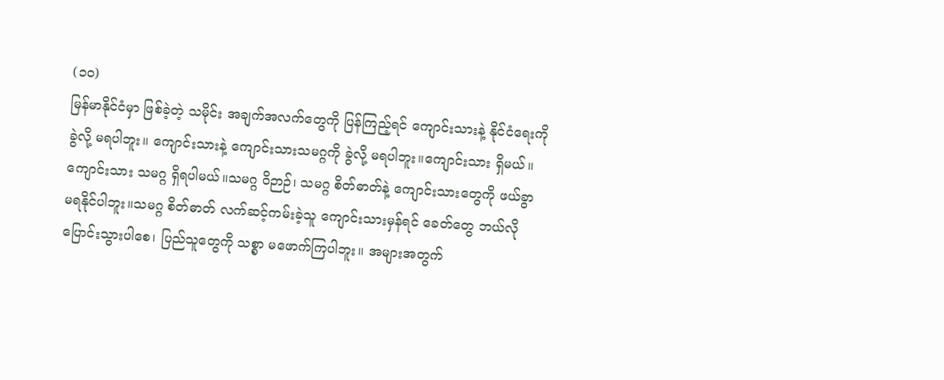(၁၀)
မြန်မာနိုင်ငံမှာ ဖြစ်ခဲ့တဲ့ သမိုင်း အချက်အလက်တွေကို ပြန်ကြည့်ရင် ကျောင်းသားနဲ့ နိုင်ငံရေးကို ခွဲလို့ မရပါဘူး။ ကျောင်းသားနဲ့ ကျောင်းသားသမဂ္ဂကို ခွဲလို့ မရပါဘူး။ကျောင်းသား ရှိမယ်။ ကျောင်းသား သမဂ္ဂ ရှိရပါမယ်။သမဂ္ဂ ဝိဉာဉ်၊ သမဂ္ဂ စိတ်ဓာတ်နဲ့ ကျောင်းသားတွေကို ဖယ်ခွာ မရနိုင်ပါဘူး။သမဂ္ဂ စိတ်ဓာတ် လက်ဆင့်ကမ်းခဲ့သူ ကျောင်းသားမှန်ရင် ခေတ်တွေ ဘယ်လို ပြောင်းသွားပါစေ၊ ပြည်သူတွေကို သစ္စာ မဖောက်ကြပါဘူး။ အများအတွက်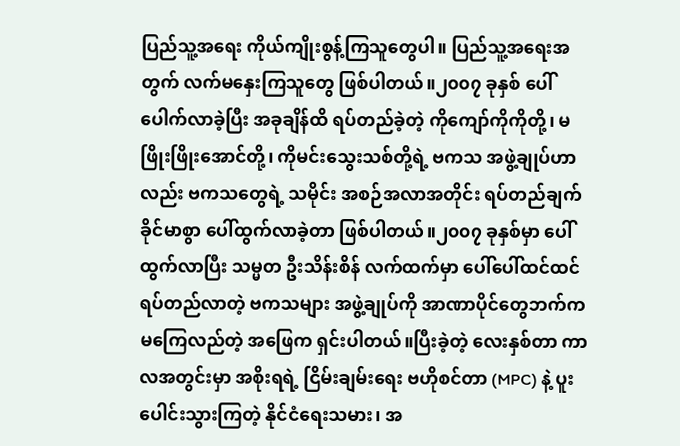ပြည်သူ့အရေး ကိုယ်ကျိုးစွန့်ကြသူတွေပါ။ ပြည်သူ့အရေးအတွက် လက်မနှေးကြသူတွေ ဖြစ်ပါတယ်။၂၀၀၇ ခုနှစ် ပေါ်ပေါက်လာခဲ့ပြီး အခုချိန်ထိ ရပ်တည်ခဲ့တဲ့ ကိုကျော်ကိုကိုတို့၊ မဖြိုးဖြိုးအောင်တို့၊ ကိုမင်းသွေးသစ်တို့ရဲ့ ဗကသ အဖွဲ့ချုပ်ဟာလည်း ဗကသတွေရဲ့ သမိုင်း အစဉ်အလာအတိုင်း ရပ်တည်ချက် ခိုင်မာစွာ ပေါ်ထွက်လာခဲ့တာ ဖြစ်ပါတယ်။၂၀၀၇ ခုနှစ်မှာ ပေါ်ထွက်လာပြီး သမ္မတ ဦးသိန်းစိန် လက်ထက်မှာ ပေါ်ပေါ်ထင်ထင် ရပ်တည်လာတဲ့ ဗကသများ အဖွဲ့ချုပ်ကို အာဏာပိုင်တွေဘက်က မကြေလည်တဲ့ အဖြေက ရှင်းပါတယ်။ပြီးခဲ့တဲ့ လေးနှစ်တာ ကာလအတွင်းမှာ အစိုးရရဲ့ ငြိမ်းချမ်းရေး ဗဟိုစင်တာ (MPC) နဲ့ ပူးပေါင်းသွားကြတဲ့ နိုင်ငံရေးသမား၊ အ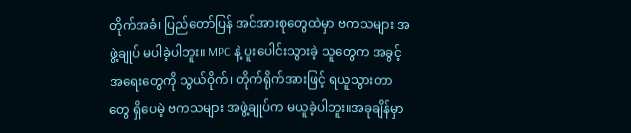တိုက်အခံ၊ ပြည်တော်ပြန် အင်အားစုတွေထဲမှာ ဗကသများ အဖွဲ့ချုပ် မပါခဲ့ပါဘူး။ MPC နဲ့ ပူးပေါင်းသွားခဲ့ သူတွေက အခွင့်အရေးတွေကို သွယ်ဝိုက်၊ တိုက်ရိုက်အားဖြင့် ရယူသွားတာတွေ ရှိပေမဲ့ ဗကသများ အဖွဲ့ချုပ်က မယူခဲ့ပါဘူး။အခုချိန်မှာ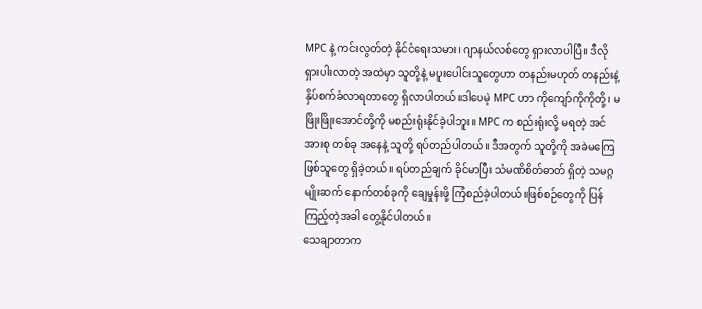MPC နဲ့ ကင်းလွတ်တဲ့ နိုင်ငံရေးသမား၊ ဂျာနယ်လစ်တွေ ရှားလာပါပြီ။ ဒီလို ရှားပါးလာတဲ့ အထဲမှာ သူတို့နဲ့ မပူးပေါင်းသူတွေဟာ တနည်းမဟုတ် တနည်းနဲ့ နှိပ်စက်ခံလာရတာတွေ ရှိလာပါတယ်။ဒါပေမဲ့ MPC ဟာ ကိုကျော်ကိုကိုတို့၊ မဖြိုးဖြိုးအောင်တို့ကို မစည်းရုံးနိုင်ခဲ့ပါဘူး။ MPC က စည်းရုံးလို့ မရတဲ့ အင်အားစု တစ်ခု အနေနဲ့ သူတို့ ရပ်တည်ပါတယ်။ ဒီအတွက် သူတို့ကို အခဲမကြေ ဖြစ်သူတွေ ရှိခဲ့တယ်။ ရပ်တည်ချက် ခိုင်မာပြီး သံမဏိစိတ်ဓာတ် ရှိတဲ့ သမဂ္ဂမျိုးဆက် နောက်တစ်ခုကို ချေမှုန်းဖို့ ကြံစည်ခဲ့ပါတယ်။ဖြစ်စဉ်တွေကို ပြန်ကြည့်တဲ့အခါ တွေ့နိုင်ပါတယ်။
သေချာတာက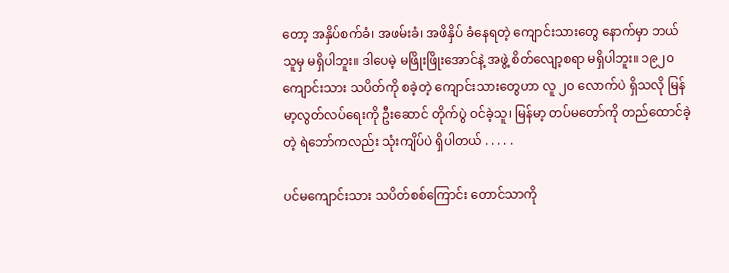တော့ အနှိပ်စက်ခံ၊ အဖမ်းခံ၊ အဖိနှိပ် ခံနေရတဲ့ ကျောင်းသားတွေ နောက်မှာ ဘယ်သူမှ မရှိပါဘူး။ ဒါပေမဲ့ မဖြိုးဖြိုးအောင်နဲ့ အဖွဲ့ စိတ်လျော့စရာ မရှိပါဘူး။ ၁၉၂၀ ကျောင်းသား သပိတ်ကို စခဲ့တဲ့ ကျောင်းသားတွေဟာ လူ ၂၀ လောက်ပဲ ရှိသလို မြန်မာ့လွတ်လပ်ရေးကို ဦးဆောင် တိုက်ပွဲ ဝင်ခဲ့သူ၊ မြန်မာ့ တပ်မတော်ကို တည်ထောင်ခဲ့တဲ့ ရဲဘော်ကလည်း သုံးကျိပ်ပဲ ရှိပါတယ် . . . . .

ပင်မကျောင်းသား သပိတ်စစ်ကြောင်း တောင်သာကို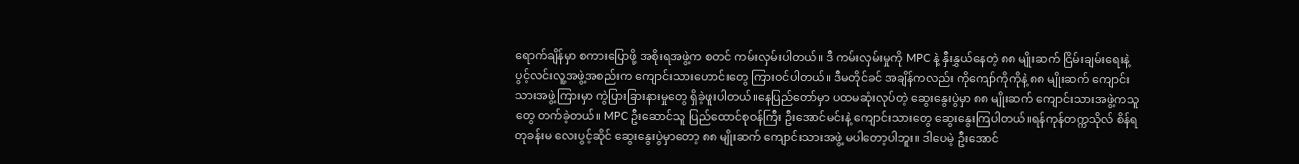ရောက်ချိန်မှာ စကားပြောဖို့ အစိုးရအဖွဲ့က စတင် ကမ်းလှမ်းပါတယ်။ ဒီ ကမ်းလှမ်းမှုကို MPC နဲ့ နှီးနွှယ်နေတဲ့ ၈၈ မျိုးဆက် ငြိမ်းချမ်းရေးနဲ့ ပွင့်လင်းလူ့အဖွဲ့အစည်းက ကျောင်းသားဟောင်းတွေ ကြားဝင်ပါတယ်။ ဒီမတိုင်ခင် အချိန်ကလည်း ကိုကျော်ကိုကိုနဲ့ ၈၈ မျိုးဆက် ကျောင်းသားအဖွဲ့ကြားမှာ ကွဲပြားခြားနားမှုတွေ ရှိခဲ့ဖူးပါတယ်။နေပြည်တော်မှာ ပထမဆုံးလုပ်တဲ့ ဆွေးနွေးပွဲမှာ ၈၈ မျိုးဆက် ကျောင်းသားအဖွဲ့ကသူတွေ တက်ခဲ့တယ်။ MPC ဦးဆောင်သူ ပြည်ထောင်စုဝန်ကြီး ဦးအောင်မင်းနဲ့ ကျောင်းသားတွေ ဆွေးနွေးကြပါတယ်။ရန်ကုန်တက္ကသိုလ် စိန်ရတုခန်းမ လေးပွင့်ဆိုင် ဆွေးနွေးပွဲမှာတော့ ၈၈ မျိုးဆက် ကျောင်းသားအဖွဲ့ မပါတော့ပါဘူး။ ဒါပေမဲ့ ဦးအောင်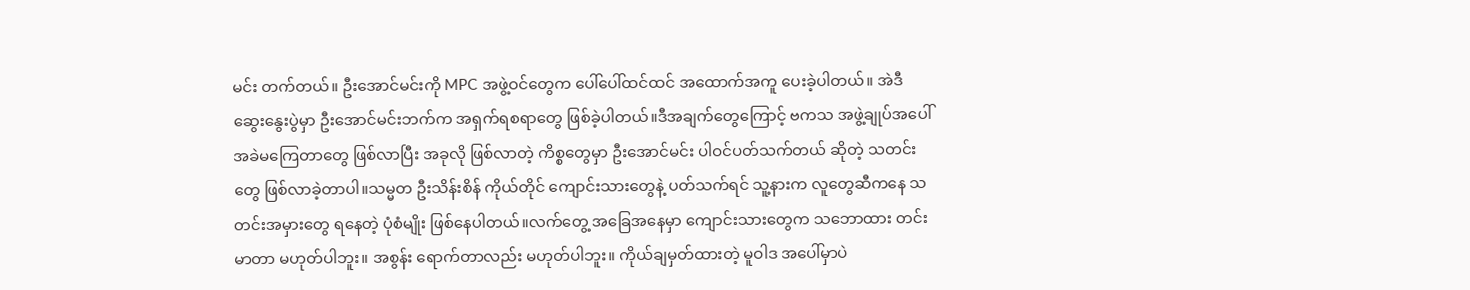မင်း တက်တယ်။ ဦးအောင်မင်းကို MPC အဖွဲ့ဝင်တွေက ပေါ်ပေါ်ထင်ထင် အထောက်အကူ ပေးခဲ့ပါတယ်။ အဲဒီ ဆွေးနွေးပွဲမှာ ဦးအောင်မင်းဘက်က အရှက်ရစရာတွေ ဖြစ်ခဲ့ပါတယ်။ဒီအချက်တွေကြောင့် ဗကသ အဖွဲ့ချုပ်အပေါ် အခဲမကြေတာတွေ ဖြစ်လာပြီး အခုလို ဖြစ်လာတဲ့ ကိစ္စတွေမှာ ဦးအောင်မင်း ပါဝင်ပတ်သက်တယ် ဆိုတဲ့ သတင်းတွေ ဖြစ်လာခဲ့တာပါ။သမ္မတ ဦးသိန်းစိန် ကိုယ်တိုင် ကျောင်းသားတွေနဲ့ ပတ်သက်ရင် သူ့နားက လူတွေဆီကနေ သတင်းအမှားတွေ ရနေတဲ့ ပုံစံမျိုး ဖြစ်နေပါတယ်။လက်တွေ့ အခြေအနေမှာ ကျောင်းသားတွေက သဘောထား တင်းမာတာ မဟုတ်ပါဘူး။ အစွန်း ရောက်တာလည်း မဟုတ်ပါဘူး။ ကိုယ်ချမှတ်ထားတဲ့ မူဝါဒ အပေါ်မှာပဲ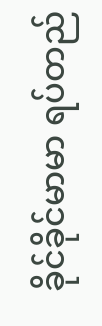ခိုင်ခိုင်မာမာ ရပ်တည်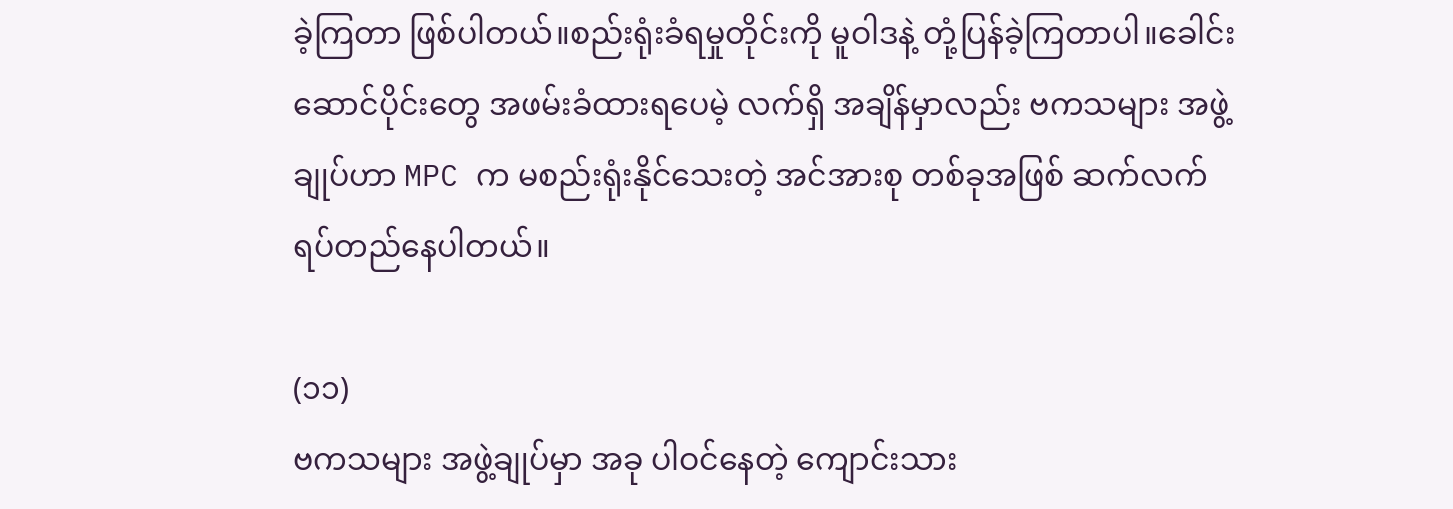ခဲ့ကြတာ ဖြစ်ပါတယ်။စည်းရုံးခံရမှုတိုင်းကို မူဝါဒနဲ့ တုံ့ပြန်ခဲ့ကြတာပါ။ခေါင်းဆောင်ပိုင်းတွေ အဖမ်းခံထားရပေမဲ့ လက်ရှိ အချိန်မှာလည်း ဗကသများ အဖွဲ့ချုပ်ဟာ MPC က မစည်းရုံးနိုင်သေးတဲ့ အင်အားစု တစ်ခုအဖြစ် ဆက်လက် ရပ်တည်နေပါတယ်။

(၁၁)
ဗကသများ အဖွဲ့ချုပ်မှာ အခု ပါဝင်နေတဲ့ ကျောင်းသား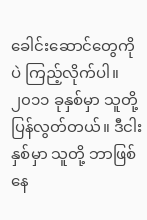ခေါင်းဆောင်တွေကိုပဲ ကြည့်လိုက်ပါ။ ၂၀၁၁ ခုနှစ်မှာ သူတို့ ပြန်လွတ်တယ်။ ဒီငါးနှစ်မှာ သူတို့ ဘာဖြစ်နေ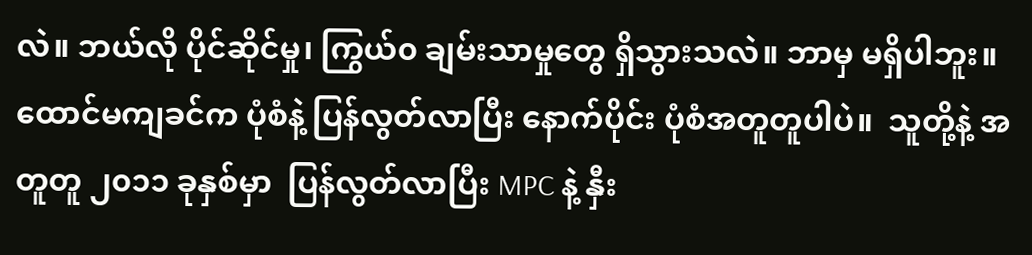လဲ။ ဘယ်လို ပိုင်ဆိုင်မှု၊ ကြွယ်၀ ချမ်းသာမှုတွေ ရှိသွားသလဲ။ ဘာမှ မရှိပါဘူး။ ထောင်မကျခင်က ပုံစံနဲ့ ပြန်လွတ်လာပြီး နောက်ပိုင်း ပုံစံအတူတူပါပဲ။  သူတို့နဲ့ အတူတူ ၂၀၁၁ ခုနှစ်မှာ  ပြန်လွတ်လာပြီး MPC နဲ့ နှီး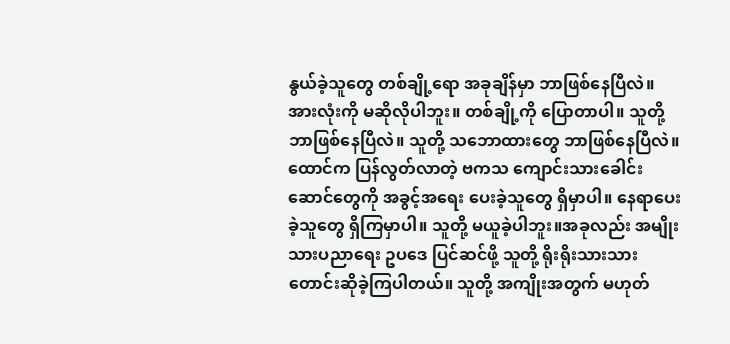နွယ်ခဲ့သူတွေ တစ်ချို့ရော အခုချိန်မှာ ဘာဖြစ်နေပြီလဲ။ အားလုံးကို မဆိုလိုပါဘူး။ တစ်ချို့ကို ပြောတာပါ။ သူတို့ ဘာဖြစ်နေပြီလဲ။ သူတို့ သဘောထားတွေ ဘာဖြစ်နေပြီလဲ။ထောင်က ပြန်လွတ်လာတဲ့ ဗကသ ကျောင်းသားခေါင်းဆောင်တွေကို အခွင့်အရေး ပေးခဲ့သူတွေ ရှိမှာပါ။ နေရာပေးခဲ့သူတွေ ရှိကြမှာပါ။ သူတို့ မယူခဲ့ပါဘူး။အခုလည်း အမျိုးသားပညာရေး ဥပဒေ ပြင်ဆင်ဖို့ သူတို့ ရိုးရိုးသားသား တောင်းဆိုခဲ့ကြပါတယ်။ သူတို့ အကျိုးအတွက် မဟုတ်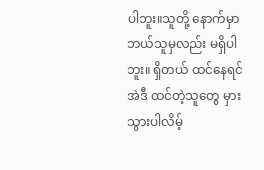ပါဘူး။သူတို့ နောက်မှာ ဘယ်သူမှလည်း မရှိပါဘူး။ ရှိတယ် ထင်နေရင် အဲဒီ ထင်တဲ့သူတွေ မှားသွားပါလိမ့်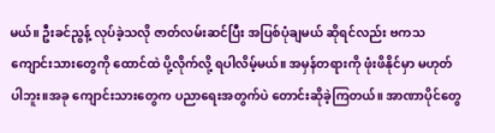မယ်။ ဦးခင်ညွန့် လုပ်ခဲ့သလို ဇာတ်လမ်းဆင်ပြီး အပြစ်ပုံချမယ် ဆိုရင်လည်း ဗကသ ကျောင်းသားတွေကို ထောင်ထဲ ပို့လိုက်လို့ ရပါလိမ့်မယ်။ အမှန်တရားကို ဖုံးဖိနိုင်မှာ မဟုတ်ပါဘူး။အခု ကျောင်းသားတွေက ပညာရေးအတွက်ပဲ တောင်းဆိုခဲ့ကြတယ်။ အာဏာပိုင်တွေ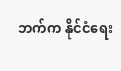ဘက်က နိုင်ငံရေး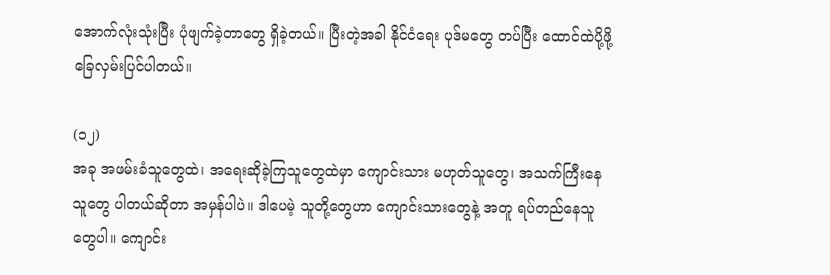အောက်လုံးသုံးပြီး ပုံဖျက်ခဲ့တာတွေ ရှိခဲ့တယ်။ ပြီးတဲ့အခါ နိုင်ငံရေး ပုဒ်မတွေ တပ်ပြီး ထောင်ထဲပို့ဖို့ ခြေလှမ်းပြင်ပါတယ်။

(၁၂)
အခု အဖမ်းခံသူတွေထဲ၊ အရေးဆိုခဲ့ကြသူတွေထဲမှာ ကျောင်းသား မဟုတ်သူတွေ၊ အသက်ကြီးနေသူတွေ ပါတယ်ဆိုတာ အမှန်ပါပဲ။ ဒါပေမဲ့ သူတို့တွေဟာ ကျောင်းသားတွေနဲ့ အတူ ရပ်တည်နေသူတွေပါ။ ကျောင်း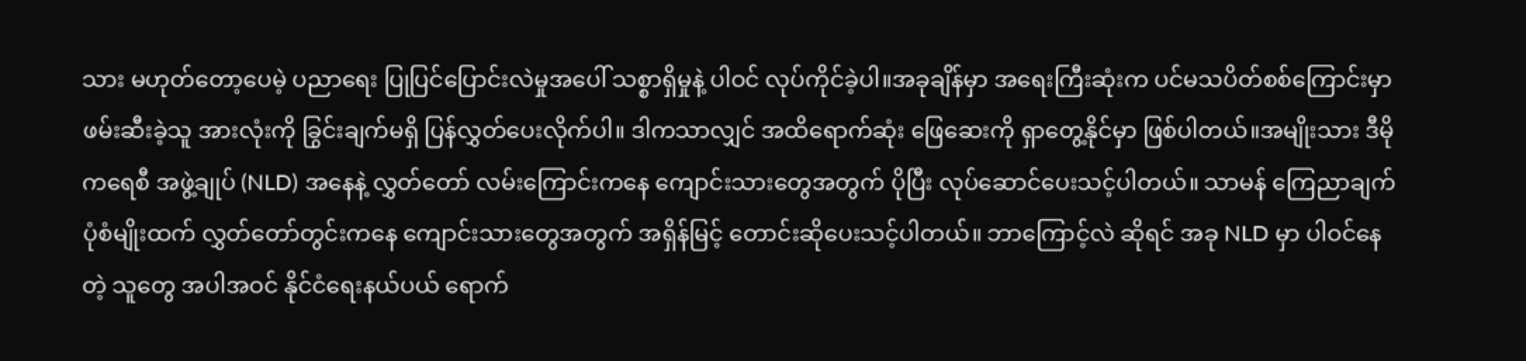သား မဟုတ်တော့ပေမဲ့ ပညာရေး ပြုပြင်ပြောင်းလဲမှုအပေါ် သစ္စာရှိမှုနဲ့ ပါဝင် လုပ်ကိုင်ခဲ့ပါ။အခုချိန်မှာ အရေးကြီးဆုံးက ပင်မသပိတ်စစ်ကြောင်းမှာ ဖမ်းဆီးခဲ့သူ အားလုံးကို ခြွင်းချက်မရှိ ပြန်လွှတ်ပေးလိုက်ပါ။ ဒါကသာလျှင် အထိရောက်ဆုံး ဖြေဆေးကို ရှာတွေ့နိုင်မှာ ဖြစ်ပါတယ်။အမျိုးသား ဒီမိုကရေစီ အဖွဲ့ချုပ် (NLD) အနေနဲ့ လွှတ်တော် လမ်းကြောင်းကနေ ကျောင်းသားတွေအတွက် ပိုပြီး လုပ်ဆောင်ပေးသင့်ပါတယ်။ သာမန် ကြေညာချက် ပုံစံမျိုးထက် လွှတ်တော်တွင်းကနေ ကျောင်းသားတွေအတွက် အရှိန်မြင့် တောင်းဆိုပေးသင့်ပါတယ်။ ဘာကြောင့်လဲ ဆိုရင် အခု NLD မှာ ပါဝင်နေတဲ့ သူတွေ အပါအဝင် နိုင်ငံရေးနယ်ပယ် ရောက်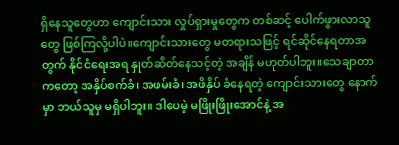ရှိနေသူတွေဟာ ကျောင်းသား လှုပ်ရှားမှုတွေက တစ်ဆင့် ပေါက်ဖွားလာသူတွေ ဖြစ်ကြလို့ပါပဲ။ကျောင်းသားတွေ မတရားသဖြင့် ရင်ဆိုင်နေရတာအတွက် နိုင်ငံရေးအရ နှုတ်ဆိတ်နေသင့်တဲ့ အချိန် မဟုတ်ပါဘူး။သေချာတာကတော့ အနှိပ်စက်ခံ၊ အဖမ်းခံ၊ အဖိနှိပ် ခံနေရတဲ့ ကျောင်းသားတွေ နောက်မှာ ဘယ်သူမှ မရှိပါဘူး။ ဒါပေမဲ့ မဖြိုးဖြိုးအောင်နဲ့ အ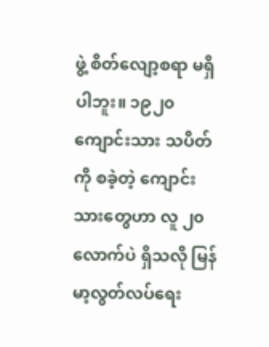ဖွဲ့ စိတ်လျော့စရာ မရှိပါဘူး။ ၁၉၂၀ ကျောင်းသား သပိတ်ကို စခဲ့တဲ့ ကျောင်းသားတွေဟာ လူ ၂၀ လောက်ပဲ ရှိသလို မြန်မာ့လွတ်လပ်ရေး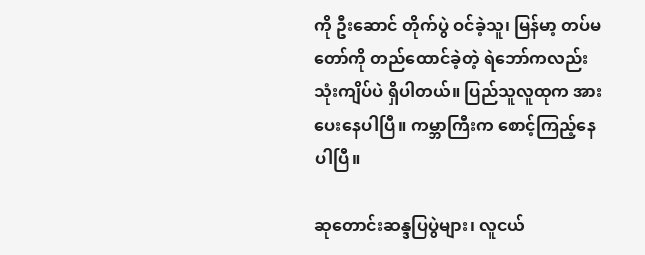ကို ဦးဆောင် တိုက်ပွဲ ဝင်ခဲ့သူ၊ မြန်မာ့ တပ်မတော်ကို တည်ထောင်ခဲ့တဲ့ ရဲဘော်ကလည်း သုံးကျိပ်ပဲ ရှိပါတယ်။ ပြည်သူလူထုက အားပေးနေပါပြီ။ ကမ္ဘာကြီးက စောင့်ကြည့်နေပါပြီ။

ဆုတောင်းဆန္ဒပြပွဲများ၊ လူငယ်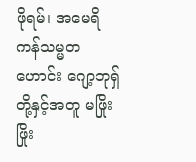ဖိုရမ်၊ အမေရိကန်သမ္မတဟောင်း ဂျော့ဘုရှ်တို့နှင့်အတူ မဖြိုးဖြိုး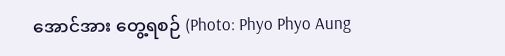အောင်အား တွေ့ရစဉ် (Photo: Phyo Phyo Aung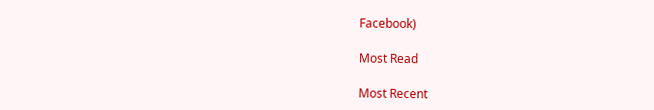Facebook)

Most Read

Most Recent